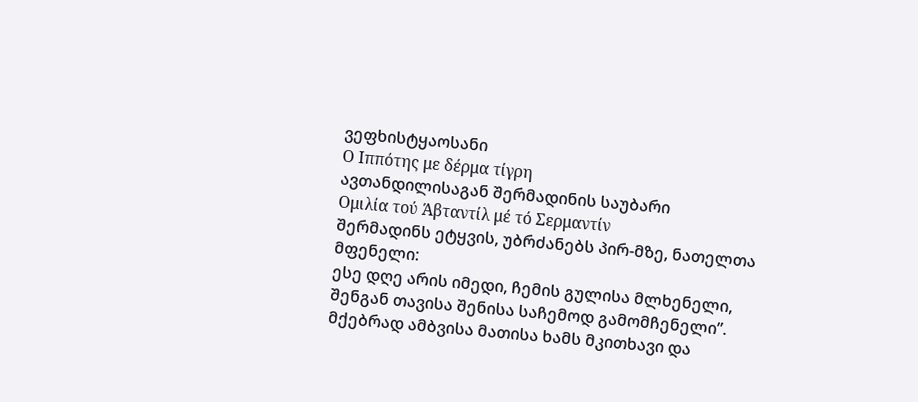ვეფხისტყაოსანი
Ο Ιππότης με δέρμα τίγρη
ავთანდილისაგან შერმადინის საუბარი
Ομιλία τού Άβταντίλ μέ τό Σερμαντίν
შერმადინს ეტყვის, უბრძანებს პირ-მზე, ნათელთა მფენელი:
ესე დღე არის იმედი, ჩემის გულისა მლხენელი,
შენგან თავისა შენისა საჩემოდ გამომჩენელი”.
მქებრად ამბვისა მათისა ხამს მკითხავი და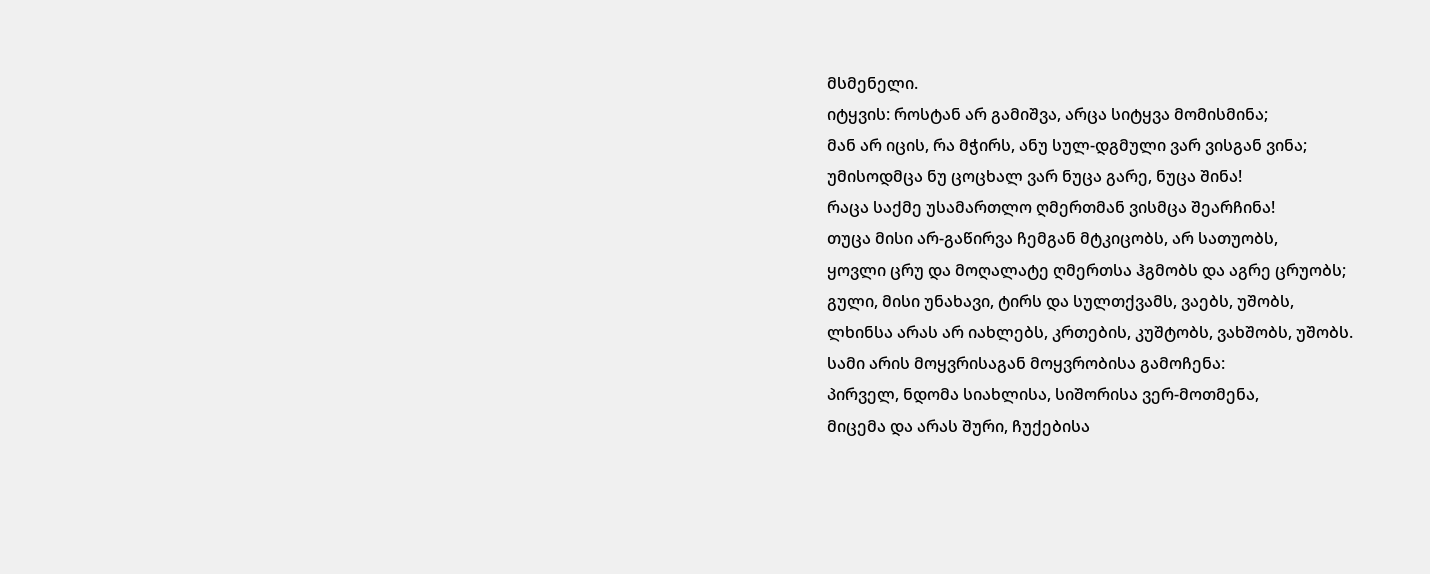მსმენელი.
იტყვის: როსტან არ გამიშვა, არცა სიტყვა მომისმინა;
მან არ იცის, რა მჭირს, ანუ სულ-დგმული ვარ ვისგან ვინა;
უმისოდმცა ნუ ცოცხალ ვარ ნუცა გარე, ნუცა შინა!
რაცა საქმე უსამართლო ღმერთმან ვისმცა შეარჩინა!
თუცა მისი არ-გაწირვა ჩემგან მტკიცობს, არ სათუობს,
ყოვლი ცრუ და მოღალატე ღმერთსა ჰგმობს და აგრე ცრუობს;
გული, მისი უნახავი, ტირს და სულთქვამს, ვაებს, უშობს,
ლხინსა არას არ იახლებს, კრთების, კუშტობს, ვახშობს, უშობს.
სამი არის მოყვრისაგან მოყვრობისა გამოჩენა:
პირველ, ნდომა სიახლისა, სიშორისა ვერ-მოთმენა,
მიცემა და არას შური, ჩუქებისა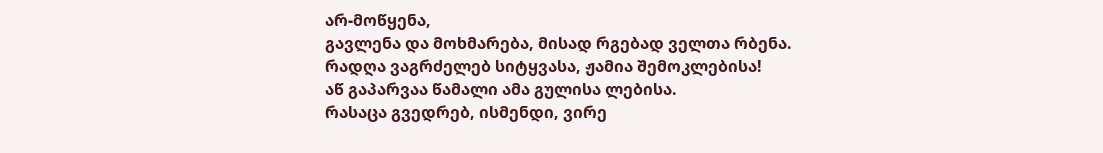არ-მოწყენა,
გავლენა და მოხმარება, მისად რგებად ველთა რბენა.
რადღა ვაგრძელებ სიტყვასა, ჟამია შემოკლებისა!
აწ გაპარვაა წამალი ამა გულისა ლებისა.
რასაცა გვედრებ, ისმენდი, ვირე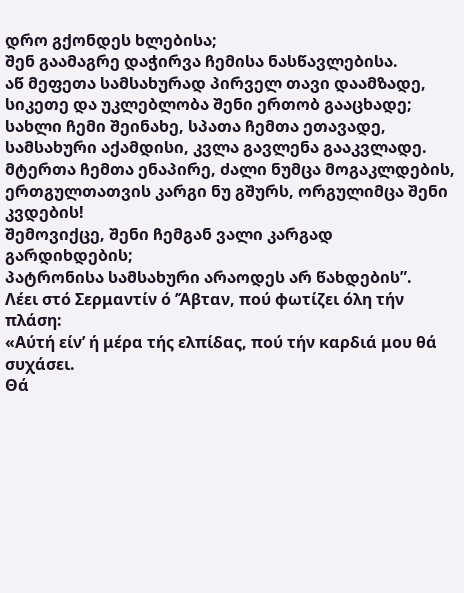დრო გქონდეს ხლებისა;
შენ გაამაგრე დაჭირვა ჩემისა ნასწავლებისა.
აწ მეფეთა სამსახურად პირველ თავი დაამზადე,
სიკეთე და უკლებლობა შენი ერთობ გააცხადე;
სახლი ჩემი შეინახე, სპათა ჩემთა ეთავადე,
სამსახური აქამდისი, კვლა გავლენა გააკვლადე.
მტერთა ჩემთა ენაპირე, ძალი ნუმცა მოგაკლდების,
ერთგულთათვის კარგი ნუ გშურს, ორგულიმცა შენი კვდების!
შემოვიქცე, შენი ჩემგან ვალი კარგად გარდიხდების;
პატრონისა სამსახური არაოდეს არ წახდების”.
Λέει στό Σερμαντίν ό ’Άβταν, πού φωτίζει όλη τήν πλάση:
«Αύτή είν’ ή μέρα τής ελπίδας, πού τήν καρδιά μου θά συχάσει.
Θά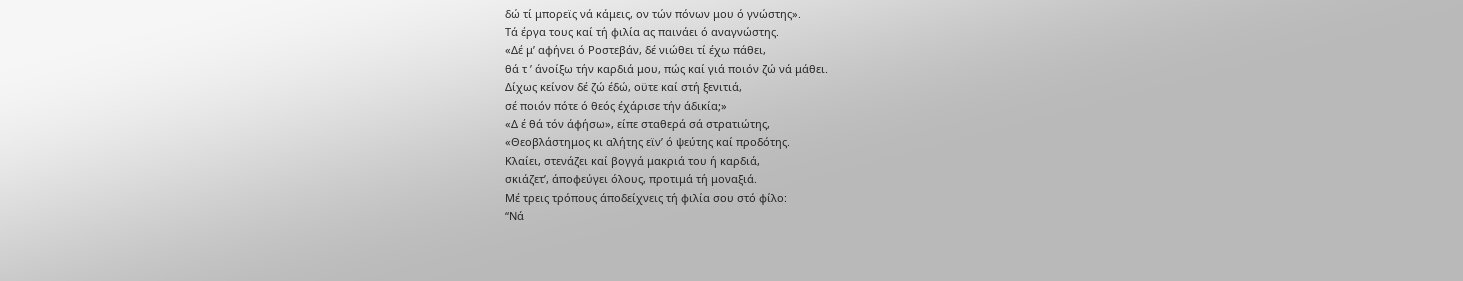δώ τί μπορεϊς νά κάμεις, ον τών πόνων μου ό γνώστης».
Τά έργα τους καί τή φιλία ας παινάει ό αναγνώστης.
«Δέ μ’ αφήνει ό Ροστεβάν, δέ νιώθει τί έχω πάθει,
θά τ ’ άνοίξω τήν καρδιά μου, πώς καί γιά ποιόν ζώ νά μάθει.
Δίχως κείνον δέ ζώ έδώ, οϋτε καί στή ξενιτιά,
σέ ποιόν πότε ό θεός έχάρισε τήν άδικία;»
«Δ έ θά τόν άφήσω», είπε σταθερά σά στρατιώτης,
«Θεοβλάστημος κι αλήτης εϊν’ ό ψεύτης καί προδότης.
Κλαίει, στενάζει καί βογγά μακριά του ή καρδιά,
σκιάζετ’, άποφεύγει όλους, προτιμά τή μοναξιά.
Μέ τρεις τρόπους άποδείχνεις τή φιλία σου στό φίλο:
“Νά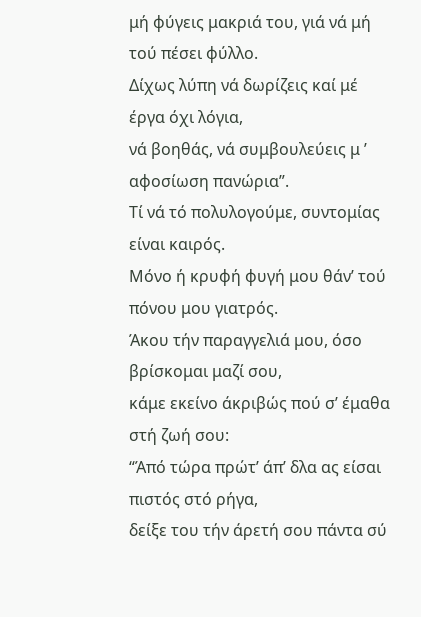μή φύγεις μακριά του, γιά νά μή τού πέσει φύλλο.
Δίχως λύπη νά δωρίζεις καί μέ έργα όχι λόγια,
νά βοηθάς, νά συμβουλεύεις μ ’ αφοσίωση πανώρια”.
Τί νά τό πολυλογούμε, συντομίας είναι καιρός.
Μόνο ή κρυφή φυγή μου θάν’ τού πόνου μου γιατρός.
Άκου τήν παραγγελιά μου, όσο βρίσκομαι μαζί σου,
κάμε εκείνο άκριβώς πού σ’ έμαθα στή ζωή σου:
“Άπό τώρα πρώτ’ άπ’ δλα ας είσαι πιστός στό ρήγα,
δείξε του τήν άρετή σου πάντα σύ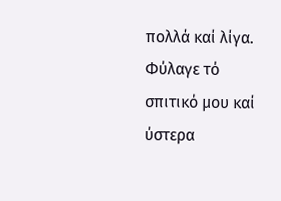πολλά καί λίγα.
Φύλαγε τό σπιτικό μου καί ύστερα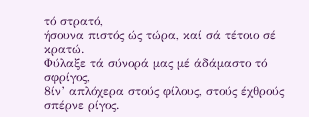τό στρατό,
ήσουνα πιστός ώς τώρα, καί σά τέτοιο σέ κρατώ.
Φύλαξε τά σύνορά μας μέ άδάμαστο τό σφρίγος,
8ίν’ απλόχερα στούς φίλους, στούς έχθρούς σπέρνε ρίγος.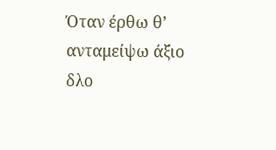Όταν έρθω θ’ ανταμείψω άξιο δλο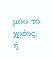μου τό χρέος,
ή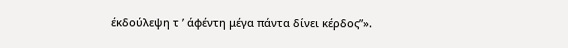έκδούλεψη τ ’ άφέντη μέγα πάντα δίνει κέρδος”».